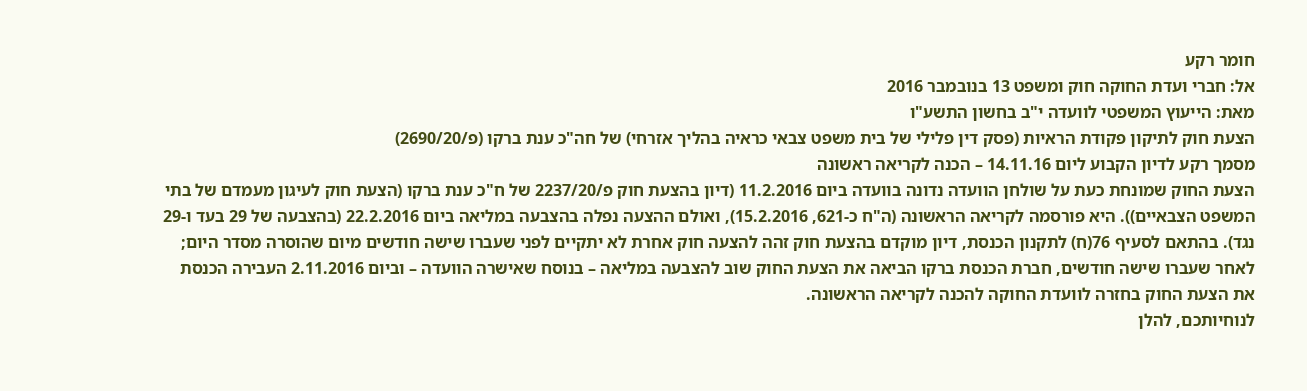חומר רקע
אל: חברי ועדת החוקה חוק ומשפט 13 בנובמבר 2016
מאת: הייעוץ המשפטי לוועדה י"ב בחשון התשע"ו
הצעת חוק לתיקון פקודת הראיות (פסק דין פלילי של בית משפט צבאי כראיה בהליך אזרחי) של חה"כ ענת ברקו (פ/2690/20)
מסמך רקע לדיון הקבוע ליום 14.11.16 – הכנה לקריאה ראשונה
הצעת החוק שמונחת כעת על שולחן הוועדה נדונה בוועדה ביום 11.2.2016 (דיון בהצעת חוק פ/2237/20 של ח"כ ענת ברקו (הצעת חוק לעיגון מעמדם של בתי המשפט הצבאיים)). היא פורסמה לקריאה הראשונה (ה"ח כ-621, 15.2.2016), ואולם ההצעה נפלה בהצבעה במליאה ביום 22.2.2016 (בהצבעה של 29 בעד ו-29 נגד). בהתאם לסעיף 76(ח) לתקנון הכנסת, דיון מוקדם בהצעת חוק זהה להצעה חוק אחרת לא יתקיים לפני שעברו שישה חודשים מיום שהוסרה מסדר היום; לאחר שעברו שישה חודשים, חברת הכנסת ברקו הביאה את הצעת החוק שוב להצבעה במליאה – בנוסח שאישרה הוועדה – וביום 2.11.2016 העבירה הכנסת את הצעת החוק בחזרה לוועדת החוקה להכנה לקריאה הראשונה.
לנוחיותכם, להלן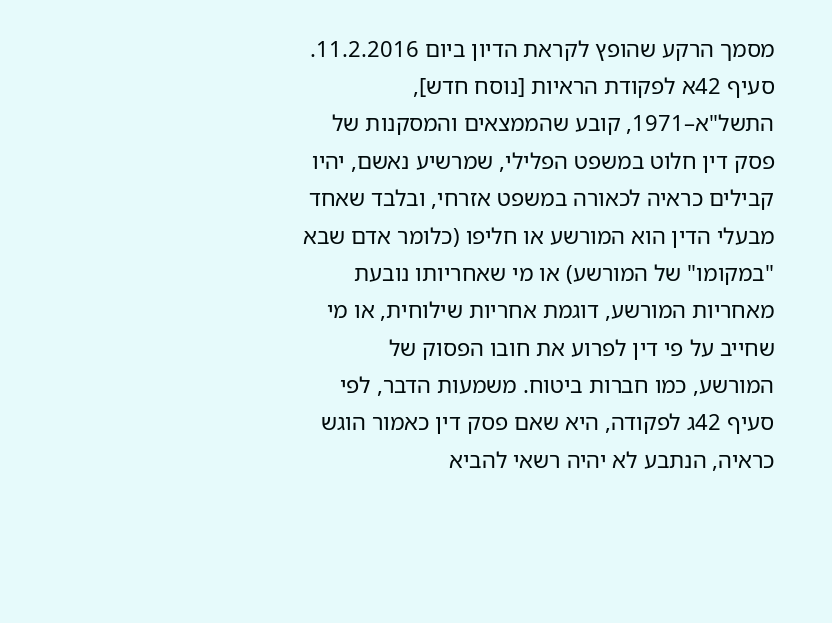מסמך הרקע שהופץ לקראת הדיון ביום 11.2.2016.
סעיף 42א לפקודת הראיות [נוסח חדש], התשל"א–1971, קובע שהממצאים והמסקנות של פסק דין חלוט במשפט הפלילי, שמרשיע נאשם, יהיו קבילים כראיה לכאורה במשפט אזרחי, ובלבד שאחד מבעלי הדין הוא המורשע או חליפו (כלומר אדם שבא "במקומו" של המורשע) או מי שאחריותו נובעת מאחריות המורשע, דוגמת אחריות שילוחית, או מי שחייב על פי דין לפרוע את חובו הפסוק של המורשע, כמו חברות ביטוח. משמעות הדבר, לפי סעיף 42ג לפקודה, היא שאם פסק דין כאמור הוגש כראיה, הנתבע לא יהיה רשאי להביא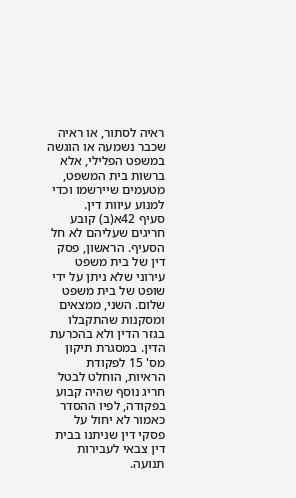ראיה לסתור, או ראיה שכבר נשמעה או הוגשה במשפט הפלילי, אלא ברשות בית המשפט, מטעמים שיירשמו וכדי למנוע עיוות דין.
סעיף 42א(ב) קובע חריגים שעליהם לא חל הסעיף. הראשון, פסק דין של בית משפט עירוני שלא ניתן על ידי שופט של בית משפט שלום. השני, ממצאים ומסקנות שהתקבלו בגזר הדין ולא בהכרעת הדין. במסגרת תיקון מס' 15 לפקודת הראיות, הוחלט לבטל חריג נוסף שהיה קבוע בפקודה, לפיו ההסדר כאמור לא יחול על פסקי דין שניתנו בבית דין צבאי לעבירות תנועה.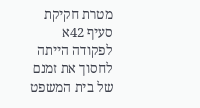מטרת חקיקת סעיף 42א לפקודה הייתה לחסוך את זמנם של בית המשפט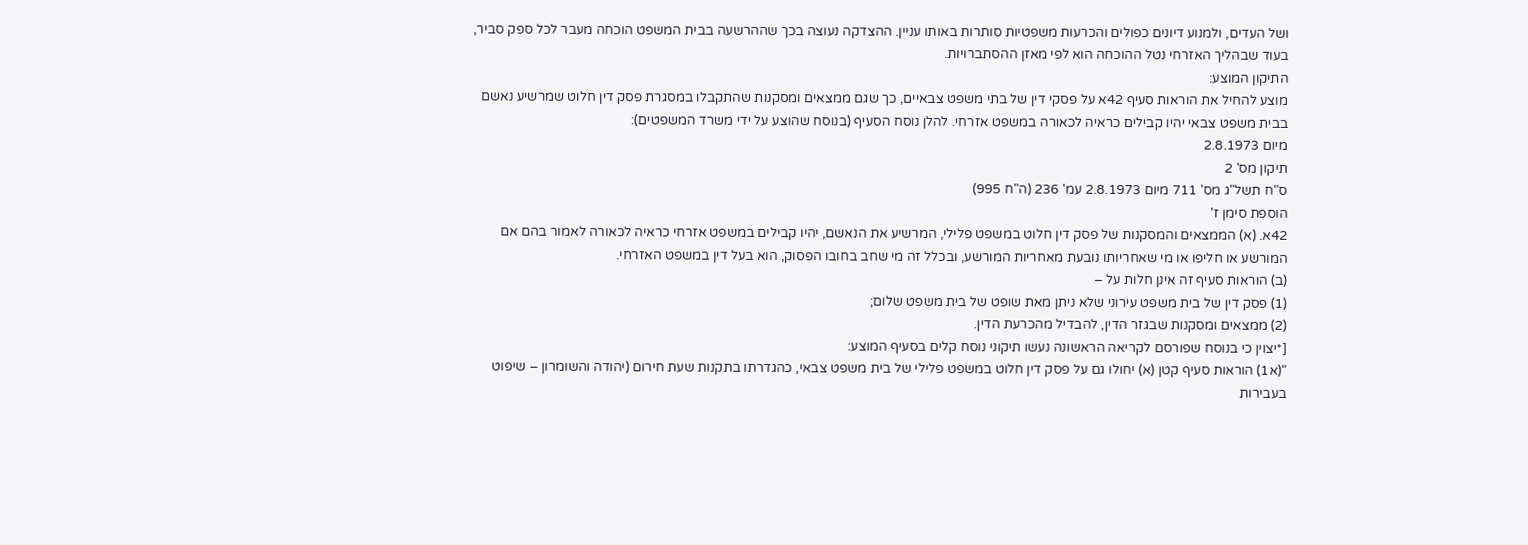ושל העדים, ולמנוע דיונים כפולים והכרעות משפטיות סותרות באותו עניין. ההצדקה נעוצה בכך שההרשעה בבית המשפט הוכחה מעבר לכל ספק סביר, בעוד שבהליך האזרחי נטל ההוכחה הוא לפי מאזן ההסתברויות.
התיקון המוצע:
מוצע להחיל את הוראות סעיף 42א על פסקי דין של בתי משפט צבאיים, כך שגם ממצאים ומסקנות שהתקבלו במסגרת פסק דין חלוט שמרשיע נאשם בבית משפט צבאי יהיו קבילים כראיה לכאורה במשפט אזרחי. להלן נוסח הסעיף (בנוסח שהוצע על ידי משרד המשפטים):
מיום 2.8.1973
תיקון מס' 2
ס"ח תשל"ג מס' 711 מיום 2.8.1973 עמ' 236 (ה"ח 995)
הוספת סימן ז'
42א. (א) הממצאים והמסקנות של פסק דין חלוט במשפט פלילי, המרשיע את הנאשם, יהיו קבילים במשפט אזרחי כראיה לכאורה לאמור בהם אם המורשע או חליפו או מי שאחריותו נובעת מאחריות המורשע, ובכלל זה מי שחב בחובו הפסוק, הוא בעל דין במשפט האזרחי.
(ב) הוראות סעיף זה אינן חלות על –
(1) פסק דין של בית משפט עירוני שלא ניתן מאת שופט של בית משפט שלום;
(2) ממצאים ומסקנות שבגזר הדין, להבדיל מהכרעת הדין.
[*יצוין כי בנוסח שפורסם לקריאה הראשונה נעשו תיקוני נוסח קלים בסעיף המוצע:
"(א1) הוראות סעיף קטן (א) יחולו גם על פסק דין חלוט במשפט פלילי של בית משפט צבאי, כהגדרתו בתקנות שעת חירום (יהודה והשומרון – שיפוט בעבירות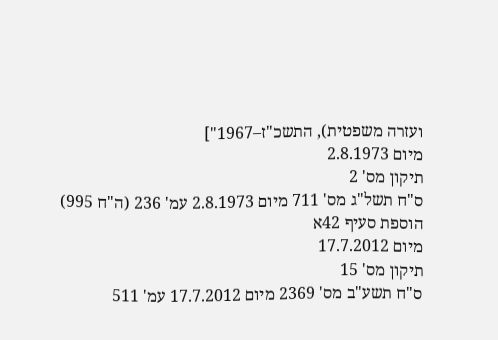ועזרה משפטית), התשכ"ז–1967"]
מיום 2.8.1973
תיקון מס' 2
ס"ח תשל"ג מס' 711 מיום 2.8.1973 עמ' 236 (ה"ח 995)
הוספת סעיף 42א
מיום 17.7.2012
תיקון מס' 15
ס"ח תשע"ב מס' 2369 מיום 17.7.2012 עמ' 511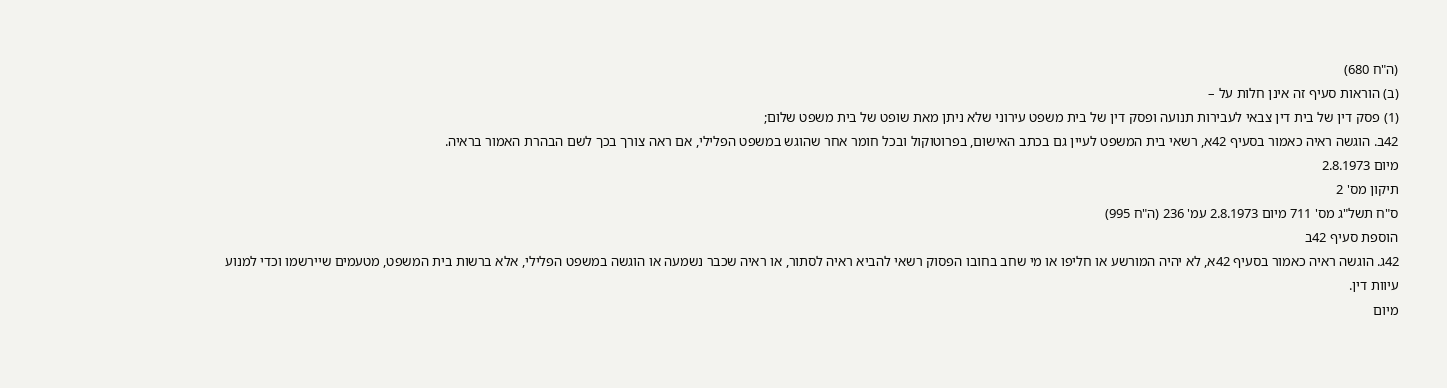(ה"ח 680)
(ב) הוראות סעיף זה אינן חלות על –
(1) פסק דין של בית דין צבאי לעבירות תנועה ופסק דין של בית משפט עירוני שלא ניתן מאת שופט של בית משפט שלום;
42ב. הוגשה ראיה כאמור בסעיף 42א, רשאי בית המשפט לעיין גם בכתב האישום, בפרוטוקול ובכל חומר אחר שהוגש במשפט הפלילי, אם ראה צורך בכך לשם הבהרת האמור בראיה.
מיום 2.8.1973
תיקון מס' 2
ס"ח תשל"ג מס' 711 מיום 2.8.1973 עמ' 236 (ה"ח 995)
הוספת סעיף 42ב
42ג. הוגשה ראיה כאמור בסעיף 42א, לא יהיה המורשע או חליפו או מי שחב בחובו הפסוק רשאי להביא ראיה לסתור, או ראיה שכבר נשמעה או הוגשה במשפט הפלילי, אלא ברשות בית המשפט, מטעמים שיירשמו וכדי למנוע עיוות דין.
מיום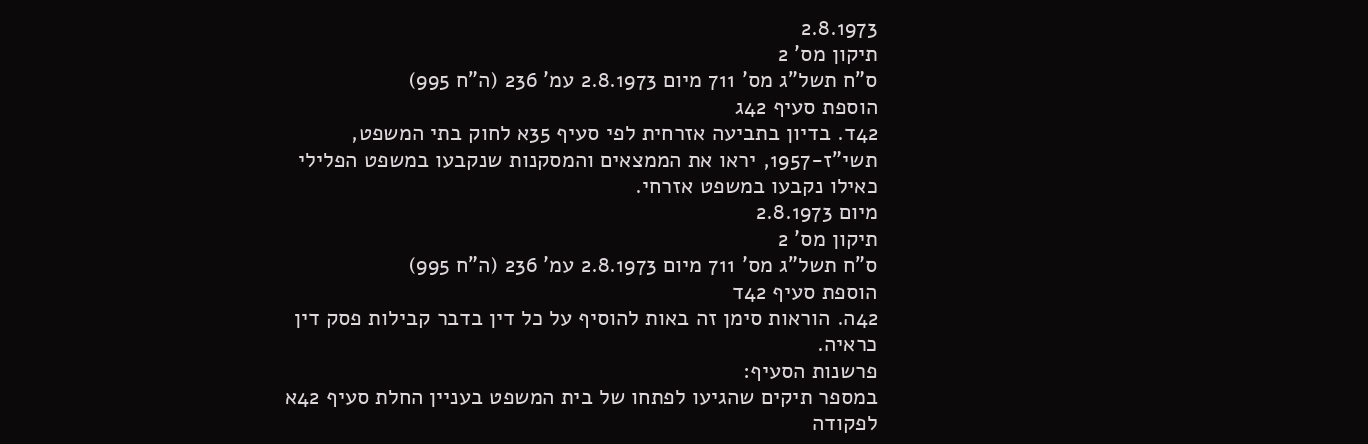2.8.1973
תיקון מס' 2
ס"ח תשל"ג מס' 711 מיום 2.8.1973 עמ' 236 (ה"ח 995)
הוספת סעיף 42ג
42ד. בדיון בתביעה אזרחית לפי סעיף 35א לחוק בתי המשפט, תשי"ז-1957, יראו את הממצאים והמסקנות שנקבעו במשפט הפלילי כאילו נקבעו במשפט אזרחי.
מיום 2.8.1973
תיקון מס' 2
ס"ח תשל"ג מס' 711 מיום 2.8.1973 עמ' 236 (ה"ח 995)
הוספת סעיף 42ד
42ה. הוראות סימן זה באות להוסיף על כל דין בדבר קבילות פסק דין כראיה.
פרשנות הסעיף:
במספר תיקים שהגיעו לפתחו של בית המשפט בעניין החלת סעיף 42א לפקודה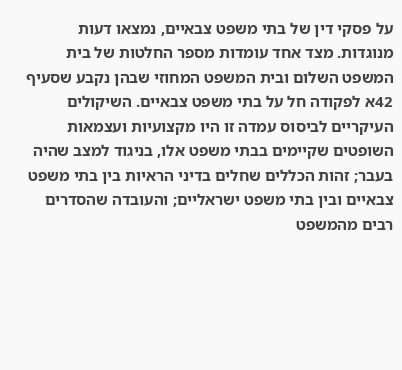על פסקי דין של בתי משפט צבאיים, נמצאו דעות מנוגדות. מצד אחד עומדות מספר החלטות של בית המשפט השלום ובית המשפט המחוזי שבהן נקבע שסעיף 42א לפקודה חל על בתי משפט צבאיים. השיקולים העיקריים לביסוס עמדה זו היו מקצועיות ועצמאות השופטים שקיימים בבתי משפט אלו, בניגוד למצב שהיה בעבר; זהות הכללים שחלים בדיני הראיות בין בתי משפט צבאיים ובין בתי משפט ישראליים; והעובדה שהסדרים רבים מהמשפט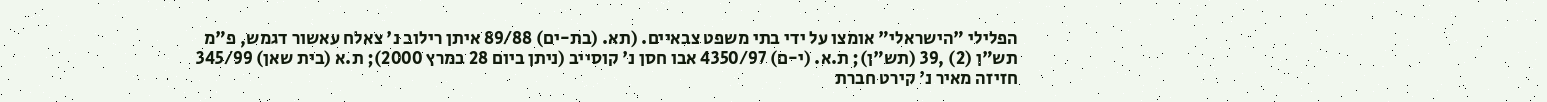הפלילי "הישראלי" אומצו על ידי בתי משפט צבאיים. (תא. (בת-ים) 89/88 איתן רילוב נ' צאלח עאשור דגמש, פ"מ תש"ן (2) ,39 (תש"ן); ת.א. (י-ם) 4350/97 אבו חסן נ' קוסייב (ניתן ביום 28 במרץ 2000); ת.א (בית שאן) 345/99 חזיזה מאיר נ' קירט חברת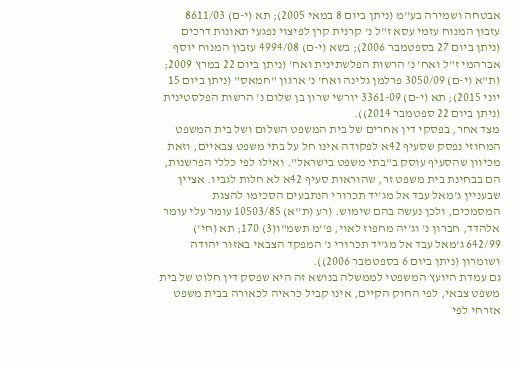אבטחה ושמירה בע''מ (ניתן ביום 8 במאי 2005); תא (י-ם) 8611/03 עזבון המנוח עזמי עסא ז"ל נ' קרנית קרן לפיצוי נפגעי תאונות דרכים (ניתן ביום 27 בספטמבר 2006); בשא (י-ם) 4994/08 עזבון המנוח יוסף אברהמי ז"ל ואח' נ' הרשות הפלשתינית ואח' (ניתן ביום 22 במרץ 2009; (ת"א (י-ם) 3050/09 פרלמן גלינה ואח' נ' ארגון "חמאס" (ניתן ביום 15 יוני 2015); תא (י-ם) 3361-09 יורשי שרון בן שלום נ' הרשות הפלסטינית (ניתן ביום 22 ספטמבר 2014)).
מצד אחר, בפסקי דין אחרים של בית המשפט השלום ושל בית המשפט המחוזי נפסק שסעיף 42א לפקודה אינו חל על בתי משפט צבאיים, וזאת מכיוון שהסעיף עוסק ב"בתי משפט בישראל". ואילו לפי כללי הפרשנות, הם בבחינת בית משפט זר, שהוראות סעיף 42א לא חלות לגביו. אציין שבעניין ג'מאל עבד אל מג'יד תכרורי הנתבעים הסכימו להצגת המסמכים, ולכן נעשה בהם שימוש. (רע (ת''א) 10503/85 עומר עלי עומר אלהדד, חברון נ' וג'יה מחפוז לאוי, פ''מ תשמ"ו(3) 170; תא (חי') 642/99 ג'מאל עבד אל מג'יד תכרורי נ' המפקד הצבאי באזור יהודה ושומרון (ניתן ביום 6 בספטמבר 2006)).
גם עמדת היועץ המשפטי לממשלה בנושא זה היא שפסק דין חלוט של בית משפט צבאי, לפי החוק הקיים, אינו קביל כראיה לכאורה בבית משפט אזרחי לפי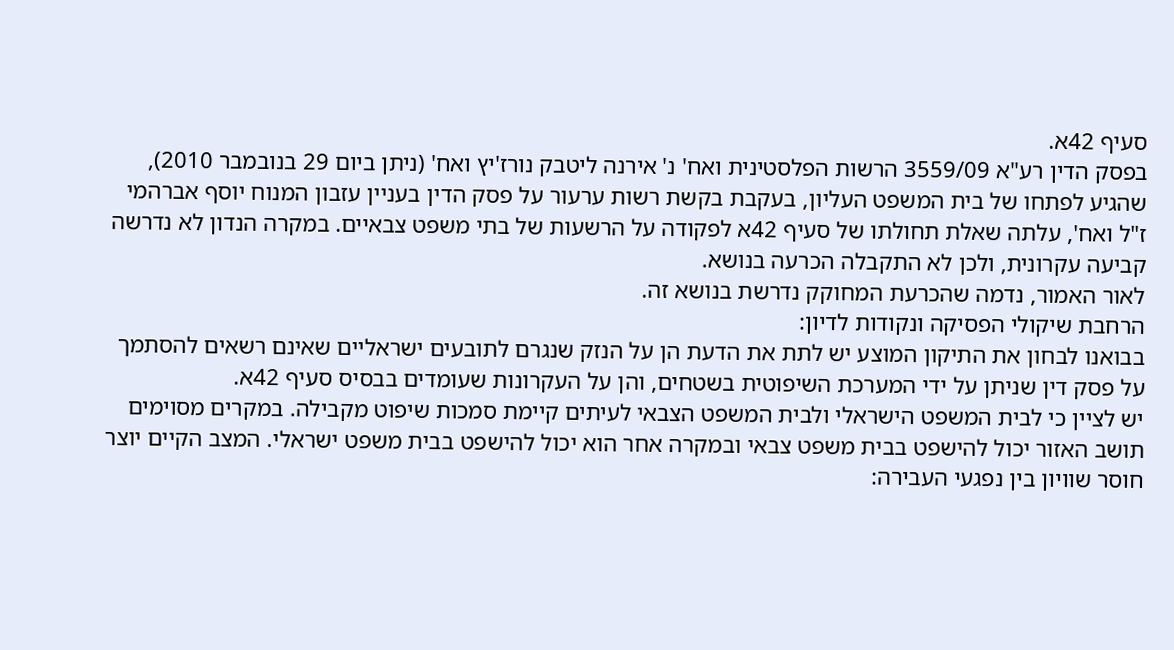סעיף 42א.
בפסק הדין רע"א 3559/09 הרשות הפלסטינית ואח' נ' אירנה ליטבק נורז'יץ ואח' (ניתן ביום 29 בנובמבר 2010), שהגיע לפתחו של בית המשפט העליון, בעקבת בקשת רשות ערעור על פסק הדין בעניין עזבון המנוח יוסף אברהמי ז"ל ואח', עלתה שאלת תחולתו של סעיף 42א לפקודה על הרשעות של בתי משפט צבאיים. במקרה הנדון לא נדרשה קביעה עקרונית, ולכן לא התקבלה הכרעה בנושא.
לאור האמור, נדמה שהכרעת המחוקק נדרשת בנושא זה.
הרחבת שיקולי הפסיקה ונקודות לדיון:
בבואנו לבחון את התיקון המוצע יש לתת את הדעת הן על הנזק שנגרם לתובעים ישראליים שאינם רשאים להסתמך על פסק דין שניתן על ידי המערכת השיפוטית בשטחים, והן על העקרונות שעומדים בבסיס סעיף 42א.
יש לציין כי לבית המשפט הישראלי ולבית המשפט הצבאי לעיתים קיימת סמכות שיפוט מקבילה. במקרים מסוימים תושב האזור יכול להישפט בבית משפט צבאי ובמקרה אחר הוא יכול להישפט בבית משפט ישראלי. המצב הקיים יוצר חוסר שוויון בין נפגעי העבירה: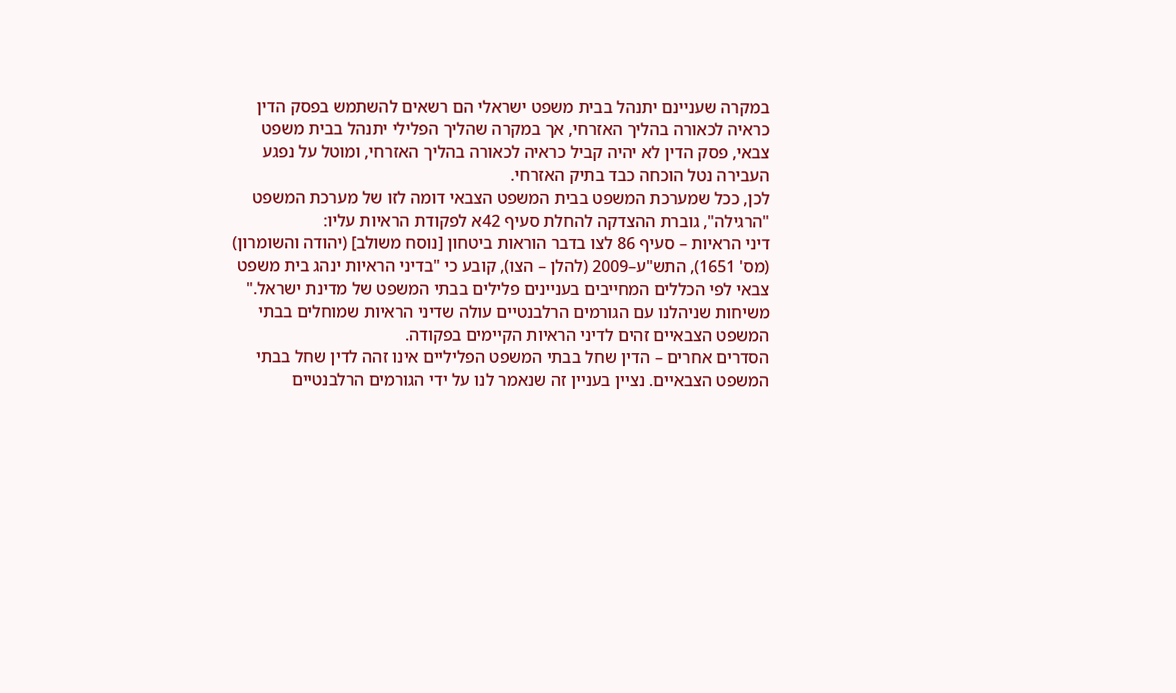במקרה שעניינם יתנהל בבית משפט ישראלי הם רשאים להשתמש בפסק הדין כראיה לכאורה בהליך האזרחי, אך במקרה שהליך הפלילי יתנהל בבית משפט צבאי, פסק הדין לא יהיה קביל כראיה לכאורה בהליך האזרחי, ומוטל על נפגע העבירה נטל הוכחה כבד בתיק האזרחי.
לכן, ככל שמערכת המשפט בבית המשפט הצבאי דומה לזו של מערכת המשפט "הרגילה", גוברת ההצדקה להחלת סעיף 42א לפקודת הראיות עליו:
דיני הראיות – סעיף 86 לצו בדבר הוראות ביטחון [נוסח משולב] (יהודה והשומרון) (מס' 1651), התש"ע–2009 (להלן – הצו), קובע כי "בדיני הראיות ינהג בית משפט צבאי לפי הכללים המחייבים בעניינים פלילים בבתי המשפט של מדינת ישראל." משיחות שניהלנו עם הגורמים הרלבנטיים עולה שדיני הראיות שמוחלים בבתי המשפט הצבאיים זהים לדיני הראיות הקיימים בפקודה.
הסדרים אחרים – הדין שחל בבתי המשפט הפליליים אינו זהה לדין שחל בבתי המשפט הצבאיים. נציין בעניין זה שנאמר לנו על ידי הגורמים הרלבנטיים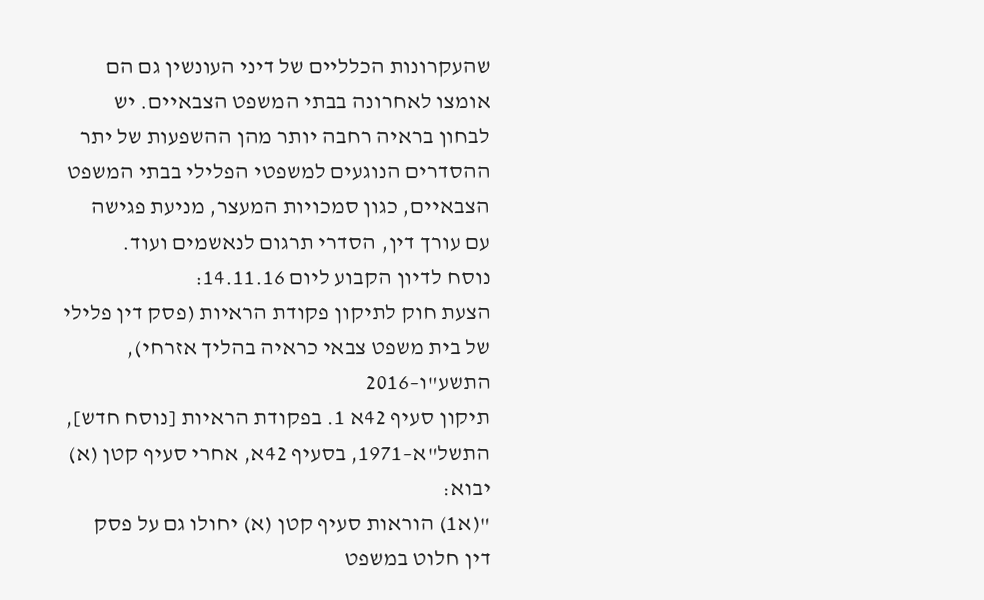שהעקרונות הכלליים של דיני העונשין גם הם אומצו לאחרונה בבתי המשפט הצבאיים. יש לבחון בראיה רחבה יותר מהן ההשפעות של יתר ההסדרים הנוגעים למשפטי הפלילי בבתי המשפט הצבאיים, כגון סמכויות המעצר, מניעת פגישה עם עורך דין, הסדרי תרגום לנאשמים ועוד.
נוסח לדיון הקבוע ליום 14.11.16:
הצעת חוק לתיקון פקודת הראיות (פסק דין פלילי של בית משפט צבאי כראיה בהליך אזרחי), התשע"ו–2016
תיקון סעיף 42א 1. בפקודת הראיות [נוסח חדש], התשל"א–1971, בסעיף 42א, אחרי סעיף קטן (א) יבוא:
"(א1) הוראות סעיף קטן (א) יחולו גם על פסק דין חלוט במשפט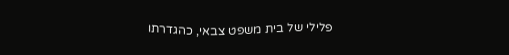פלילי של בית משפט צבאי, כהגדרתו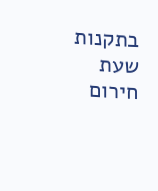בתקנות שעת חירום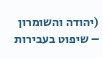(יהודה והשומרון – שיפוט בעבירות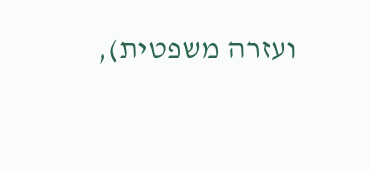ועזרה משפטית),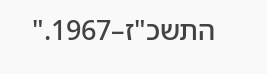התשכ"ז–1967."